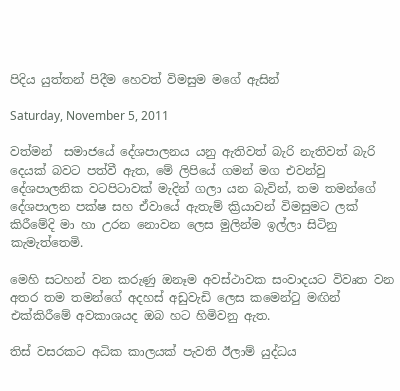පිදිය යුත්තන් පිදීම හෙවත් විමසුම මගේ ඇසින්

Saturday, November 5, 2011

වත්මන්  සමාජයේ දේශපාලනය යනු ඇතිවත් බැරි නැතිවත් බැරි දෙයක් බවට පත්වී ඇත, මේ ලිපියේ ගමන් මග එවන්වු දේශපාලනික වටපිටාවක් මැදින් ගලා යන බැවින්, තම තමන්ගේ දේශපාලන පක්ෂ සහ ඒවායේ ඇතැම් ක්‍රියාවන් විමසුමට ලක් කිරීමේදි මා හා උරන නොවන ලෙස මුලින්ම ඉල්ලා සිටිනු කැමැත්තෙමි.

මෙහි සටහන් වන කරුණු ඔනෑම අවස්ථාවක සංවාදයට විවෘත වන අතර තම තමන්ගේ අදහස් අඩුවැඩි ලෙස කමෙන්ටු මඟින් එක්කිරීමේ අවකාශයද ඔබ හට හිමිවනු ඇත.

තිස් වසරකට අධික කාලයක් පැවති ඊලාම් යුද්ධය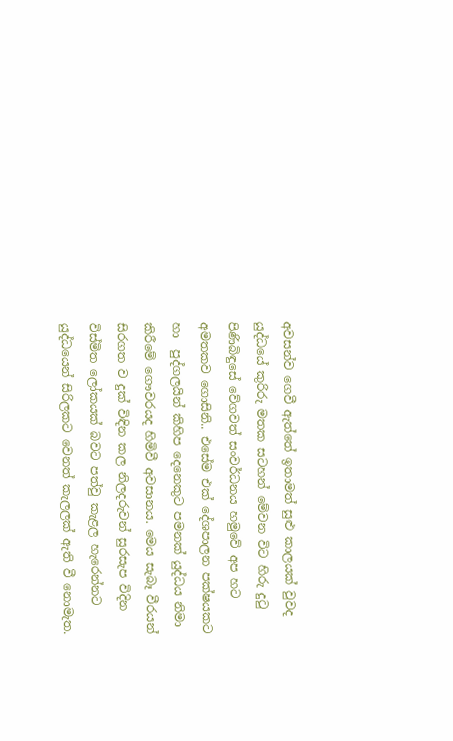අවසන්ව ගෙවී ඇත්තේ ඉතාමත් සුළු කාලයක් වුවද යුද්ධයේ කුරිරු මතක සටහන් මේවන විට හිරු දුටු පිණිබිඳුසේ වේගවත් සංවර්ධනය හමුවේ අප හට අමතකව ගොසිනි.. එසේම එක් දේශපාලන පක්ෂයකට හා  පුද්ගලයින් කිහිප දෙනෙකුට පමනක් යුද්ධය නිමා කිරීමේ ගෞවරයද හිමිවී අවසානය. මෙය සැබෑ වීරයන් සිරගත ව දුක් විඳින කල නිලදරුවන් සුරසැප විදින විස්මිත ලෝකයක් බවට පත්වු කැළල හැරෙන්නට යුද්ධයෙන් සිරිලකට වෙනත් කැලලක් ඇති වී නොමැත.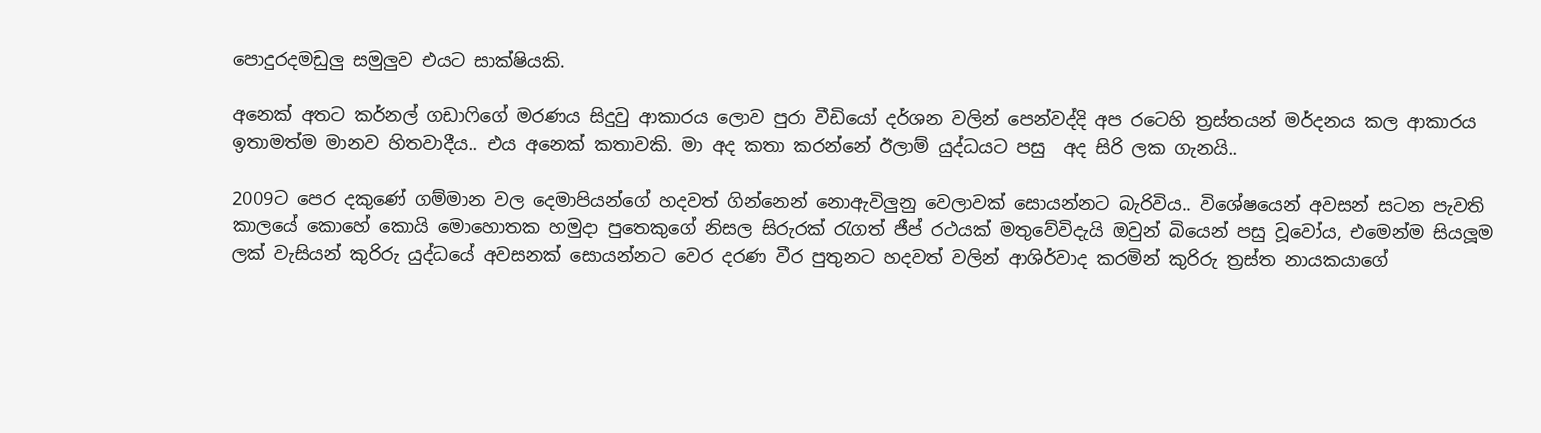පොදුරදමඩුලු සමුලුව එයට සාක්ෂියකි.

අනෙක් අතට කර්නල් ගඩාෆිගේ මරණය සිදුවු ආකාරය ලොව පුරා වීඩියෝ දර්ශන වලින් පෙන්වද්දි අප රටෙහි ත්‍රස්තයන් මර්දනය කල ආකාරය ඉතාමත්ම මානව හිතවාදීය.. එය අනෙක් කතාවකි. මා අද කතා කරන්නේ ඊලාම් යුද්ධයට පසු  අද සිරි ලක ගැනයි..

2009ට පෙර දකුණේ ගම්මාන වල දෙමාපියන්ගේ හදවත් ගින්නෙන් නොඇවිලුනු වෙලාවක් සොයන්නට බැරිවිය.. විශේෂයෙන් අවසන් සටන පැවති කාලයේ කොහේ කොයි මොහොතක හමුදා පුතෙකුගේ නිසල සිරුරක් රැගත් ජීප් රථයක් මතුවේවිදැයි ඔවුන් බියෙන් පසු වූවෝය, එමෙන්ම සියලූම ලක් වැසියන් කුරිරු යුද්ධයේ අවසනක් සොයන්නට වෙර දරණ වීර පුතුනට හදවත් වලින් ආශිර්වාද කරමින් කුරිරු ත්‍රස්ත නායකයාගේ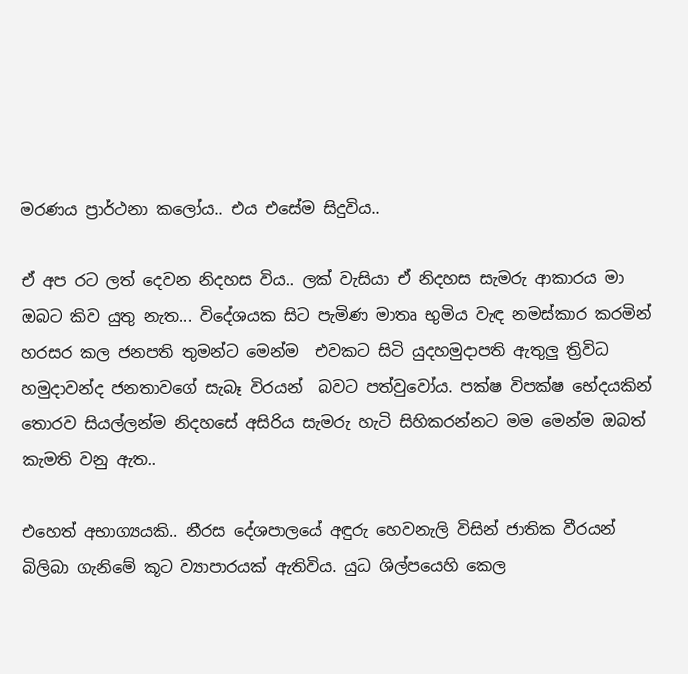මරණය ප්‍රාර්ථනා කලෝය.. එය එසේම සිදුවිය..

ඒ අප රට ලත් දෙවන නිදහස විය.. ලක් වැසියා ඒ නිදහස සැමරු ආකාරය මා ඔබට කිව යුතු නැත... විදේශයක සිට පැමිණ මාතෘ භුමිය වැඳ නමස්කාර කරමින් හරසර කල ජනපති තුමන්ට මෙන්ම  එවකට සිටි යුදහමුදාපති ඇතුලු ත්‍රිවිධ හමුදාවන්ද ජනතාවගේ සැබෑ විරයන්  බවට පත්වුවෝය. පක්ෂ විපක්ෂ භේදයකින් තොරව සියල්ලන්ම නිදහසේ අසිරිය සැමරු හැටි සිහිකරන්නට මම මෙන්ම ඔබත් කැමති වනු ඇත..

එහෙත් අභාග්‍යයකි.. නීරස දේශපාලයේ අඳුරු හෙවනැලි විසින් ජාතික වීරයන් බිලිබා ගැනිමේ කූට ව්‍යාපාරයක් ඇතිවිය. යුධ ශිල්පයෙහි කෙල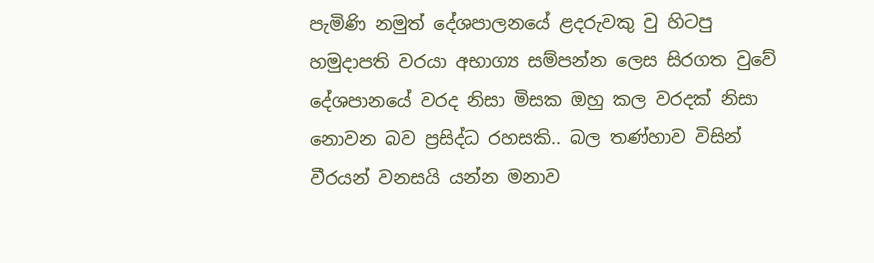පැමිණි නමුත් දේශපාලනයේ ළදරුවකු වු හිටපු හමුදාපති වරයා අභාග්‍ය සම්පන්න ලෙස සිරගත වුවේ දේශපානයේ වරද නිසා මිසක ඔහු කල වරදක් නිසා නොවන බව ප්‍රසිද්ධ රහසකි.. බල තණ්හාව විසින් වීරයන් වනසයි යන්න මනාව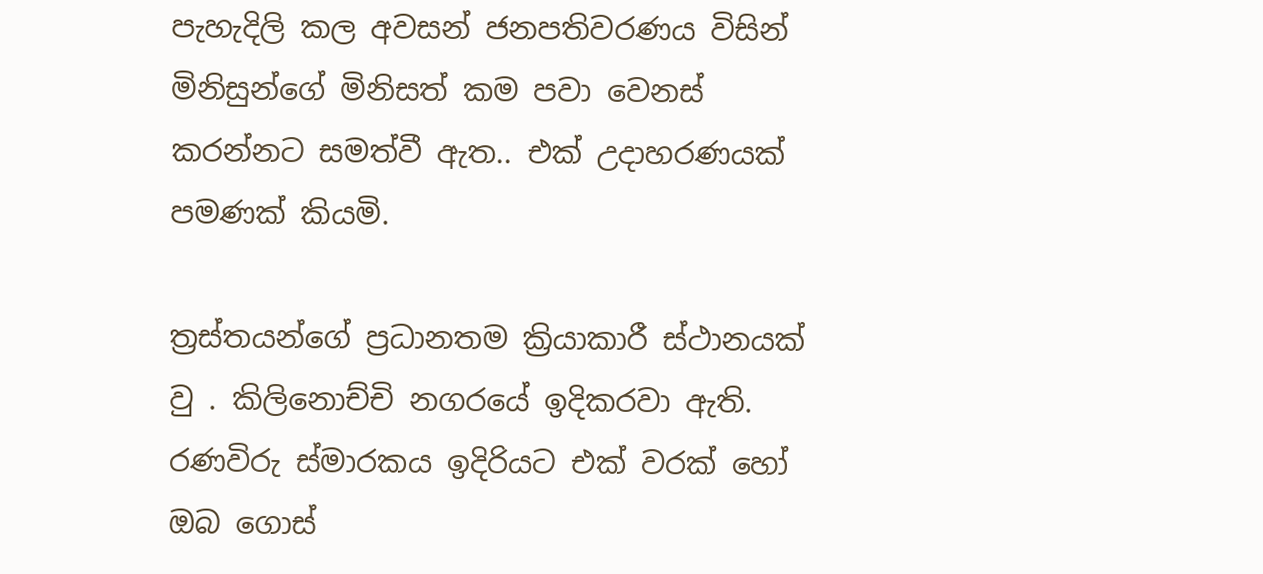පැහැදිලි කල අවසන් ජනපතිවරණය විසින් මිනිසුන්ගේ මිනිසත් කම පවා වෙනස් කරන්නට සමත්වී ඇත.. එක් උදාහරණයක් පමණක් කියමි.

ත්‍රස්තයන්ගේ ප්‍රධානතම ක්‍රියාකාරී ස්ථානයක් වු . කිලිනොච්චි නගරයේ ඉදිකරවා ඇති. රණවිරු ස්මාරකය ඉදිරියට එක් වරක් හෝ ඔබ ගොස්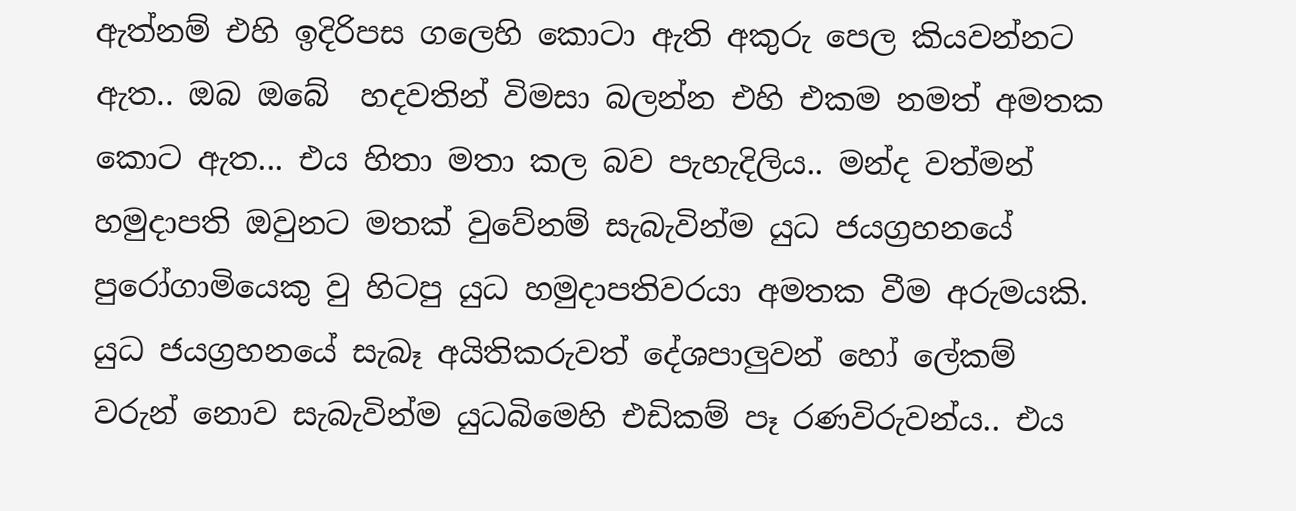ඇත්නම් එහි ඉදිරිපස ගලෙහි කොටා ඇති අකුරු පෙල කියවන්නට ඇත.. ඔබ ඔබේ  හදවතින් විමසා බලන්න එහි එකම නමත් අමතක කොට ඇත... එය හිතා මතා කල බව පැහැදිලිය.. මන්ද වත්මන් හමුදාපති ඔවුනට මතක් වුවේනම් සැබැවින්ම යුධ ජයග්‍රහනයේ පුරෝගාමියෙකු වු හිටපු යුධ හමුදාපතිවරයා අමතක වීම අරුමයකි.
යුධ ජයග්‍රහනයේ සැබෑ අයිතිකරුවත් දේශපාලුවන් හෝ ලේකම් වරුන් නොව සැබැවින්ම යුධබිමෙහි එඩිකම් පෑ රණවිරුවන්ය.. එය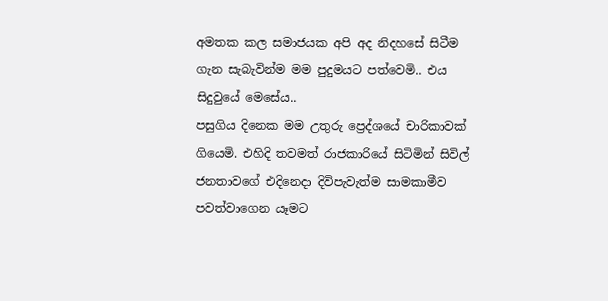අමතක කල සමාජයක අපි අද නිදහසේ සිටීම ගැන සැබැවින්ම මම පුදුමයට පත්වෙමි.. එය සිදුවුයේ මෙසේය..
පසුගිය දිනෙක මම උතුරු ප්‍රෙද්ශයේ චාරිකාවක් ගියෙමි. එහිදි තවමත් රාජකාරියේ සිටිමින් සිවිල් ජනතාවගේ එදිනෙදා දිවිපැවැත්ම සාමකාමීව පවත්වාගෙන යෑමට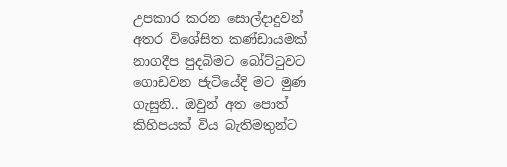උපකාර කරන සොල්දාදුවන් අතර විශේසිත කණ්ඩායමක්  නාගදීප පුදබිමට බෝට්ටුවට ගොඩවන ජැටියේදි මට මුණ ගැසුනි.. ඔවුන් අත පොත් කිහිපයක් විය බැතිමතුන්ට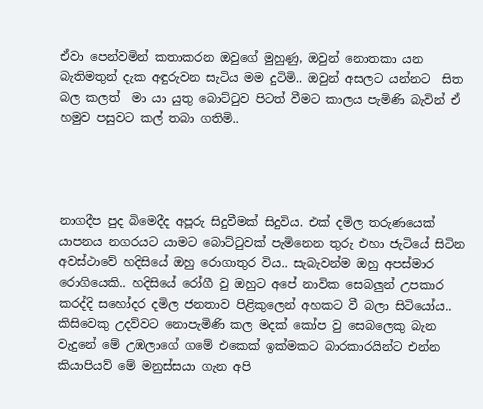ඒවා පෙන්වමින් කතාකරන ඔවුගේ මුහුණු, ඔවුන් නොතකා යන බැතිමතුන් දැක අඳුරුවන සැටිය මම දුටිමි.. ඔවුන් අසලට යන්නට  සිත බල කලත්  මා යා යුතු බොට්ටුව පිටත් වීමට කාලය පැමිණි බැවින් ඒ හමුව පසුවට කල් තබා ගතිමි..




නාගදීප පුද බිමෙදීද අපූරු සිදුවීමක් සිදුවිය. එක් දමිල තරුණයෙක් යාපනය නගරයට යාමට බොට්ටුවක් පැමිනෙන තුරු එහා ජැටියේ සිටින අවස්ථාවේ හදිසියේ ඔහු රොගාතුර විය.. සැබැවන්ම ඔහු අපස්මාර රොගියෙකි.. හදිසියේ රෝගී වු ඔහුට අපේ නාවික සෙබලුන් උපකාර කරද්දි සහෝදර දමිල ජනතාව පිළිකුලෙන් අහකට වී බලා සිටියෝය.. කිසිවෙකු උදව්වට නොපැමිණි කල මදක් කෝප වු සෙබලෙකු බැන වැදුනේ මේ උඹලාගේ ගමේ එකෙක් ඉක්මකට බාරකාරයින්ට එන්න කියාපියව් මේ මනුස්සයා ගැන අපි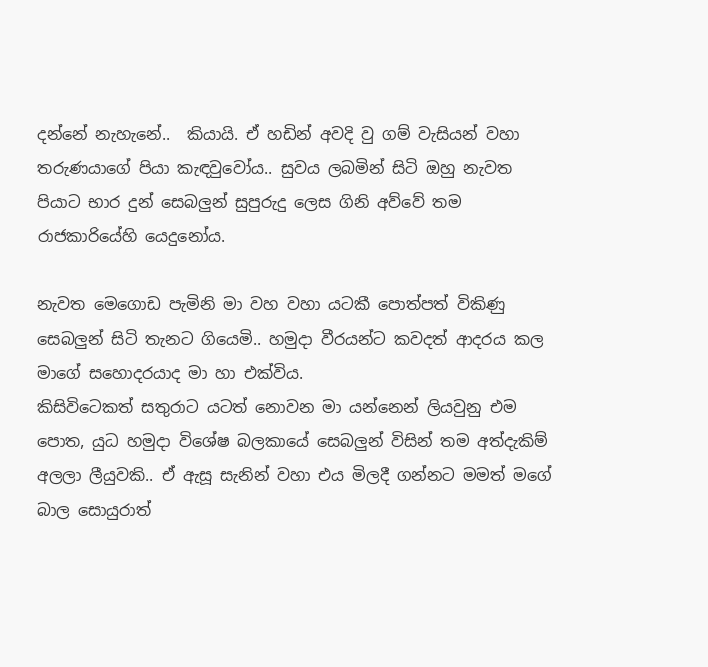දන්නේ නැහැනේ..  කියායි. ඒ හඩින් අවදි වු ගම් වැසියන් වහා තරුණයාගේ පියා කැඳවුවෝය.. සුවය ලබමින් සිටි ඔහු නැවත පියාට භාර දුන් සෙබලුන් සුපුරුදු ලෙස ගිනි අව්වේ තම රාජකාරියේහි යෙදුනෝය.

නැවත මෙගොඩ පැමිනි මා වහ වහා යටකී පොත්පත් විකිණු සෙබලුන් සිටි තැනට ගියෙමි.. හමුදා වීරයන්ට කවදත් ආදරය කල මාගේ සහොදරයාද මා හා එක්විය.
කිසිවිටෙකත් සතුරාට යටත් නොවන මා යන්නෙන් ලියවුනු එම පොත, යුධ හමුදා විශේෂ බලකායේ සෙබලුන් විසින් තම අත්දැකිම් අලලා ලීයුවකි.. ඒ ඇසූ සැනින් වහා එය මිලදී ගන්නට මමත් මගේ බාල සොයුරාත්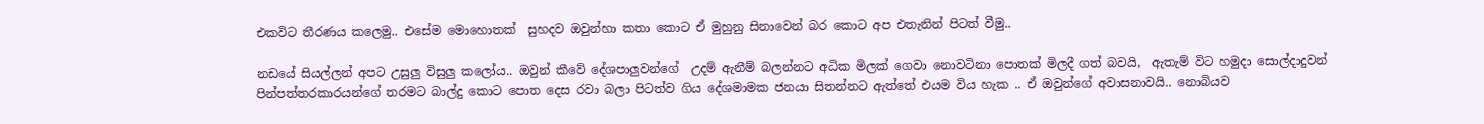එකවිට තීරණය කලෙමු.. එසේම මොහොතක්  සුහදව ඔවුන්හා කතා කොට ඒ මුහුනු සිනාවෙන් බර කොට අප එතැනින් පිටත් වීමු..

නඩයේ සියල්ලන් අපට උසුලු විසුලු කලෝය.. ඔවුන් කීවේ දේශපාලුවන්ගේ  උදම් ඇනීම් බලන්නට අධික මිලක් ගෙවා නොවටිනා පොතක් මිලදී ගත් බවයි,  ඇතැම් විට හමුදා සොල්දාදුවන් පින්පත්තරකාරයන්ගේ තරමට බාල්දු කොට පොත දෙස රවා බලා පිටත්ව ගිය දේශමාමක ජනයා සිතන්නට ඇත්තේ එයම විය හැක .. ඒ ඔවුන්ගේ අවාසනාවයි.. නොබියව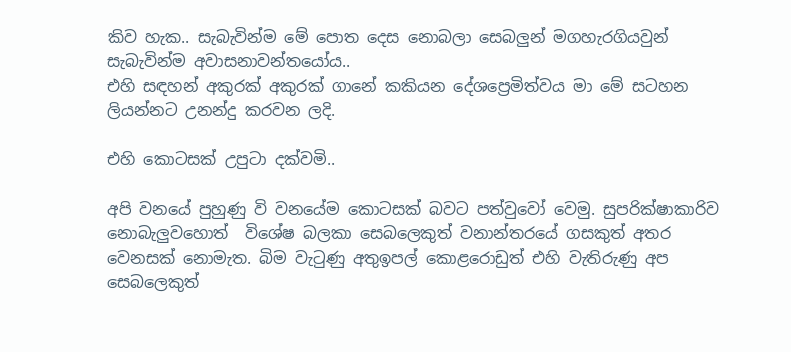කිව හැක.. සැබැවින්ම මේ පොත දෙස නොබලා සෙබලුන් මගහැරගියවුන් සැබැවින්ම අවාසනාවන්තයෝය..
එහි සඳහන් අකුරක් අකුරක් ගානේ කකියන දේශප්‍රෙමිත්වය මා මේ සටහන ලියන්නට උනන්දු කරවන ලදි.

එහි කොටසක් උපුටා දක්වමි..

අපි වනයේ පුහුණු වි වනයේම කොටසක් බවට පත්වුවෝ වෙමු. සුපරික්ෂාකාරිව නොබැලුවහොත්  විශේෂ බලකා සෙබලෙකුත් වනාන්තරයේ ගසකුත් අතර වෙනසක් නොමැත. බිම වැටුණු අතුඉපල් කොළරොඩුත් එහි වැතිරුණු අප සෙබලෙකුත්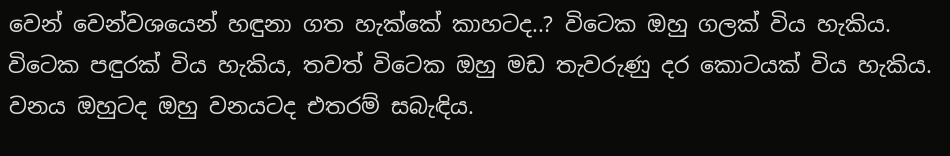වෙන් වෙන්වශයෙන් හඳුනා ගත හැක්කේ කාහටද..? විටෙක ඔහු ගලක් විය හැකිය. විටෙක පඳුරක් විය හැකිය, තවත් විටෙක ඔහු මඩ තැවරුණු දර කොටයක් විය හැකිය. වනය ඔහුටද ඔහු වනයටද එතරම් සබැඳිය.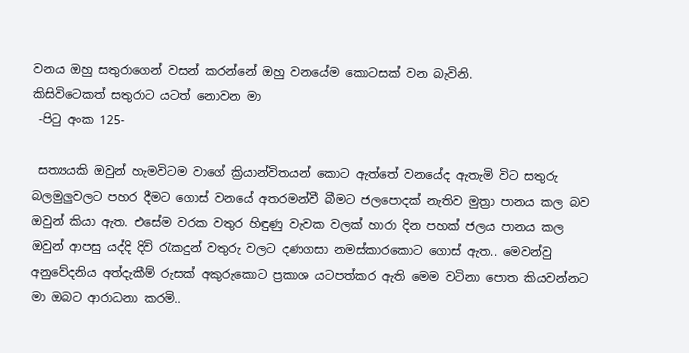වනය ඔහු සතුරාගෙන් වසන් කරන්නේ ඔහු වනයේම කොටසක් වන බැවිනි.
කිසිවිටෙකත් සතුරාට යටත් නොවන මා
 -පිටු අංක 125-

 සත්‍යයකි ඔවුන් හැමවිටම වාගේ ක්‍රියාන්විතයන් කොට ඇත්තේ වනයේද ඇතැමි විට සතුරු බලමුලුවලට පහර දීමට ගොස් වනයේ අතරමන්වී බීමට ජලපොදක් නැතිව මුත්‍රා පානය කල බව ඔවුන් කියා ඇත. එසේම වරක වතුර හිඳුණු වැවක වලක් හාරා දින පහක් ජලය පානය කල ඔවුන් ආපසු යද්දි දිවි රැකදුන් වතුරු වලට දණගසා නමස්කාරකොට ගොස් ඇත.. මෙවන්වු අනුවේදනිය අත්දැකීම් රුසක් අකුරුකොට ප්‍රකාශ යටපත්කර ඇති මෙම වටිනා පොත කියවන්නට මා ඔබට ආරාධනා කරමි..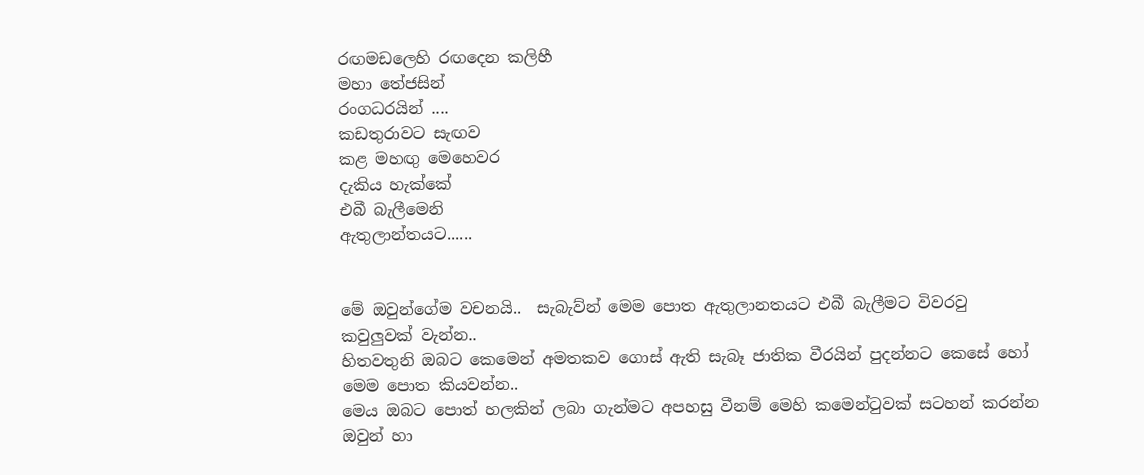රඟමඩලෙහි රඟදෙන කලිහී
මහා තේජසින්
රංගධරයින් ....
කඩතුරාවට සැඟව
කළ මහඟු මෙහෙවර
දැකිය හැක්කේ
එබී බැලීමෙනි
ඇතුලාන්තයට......


මේ ඔවුන්ගේම වචනයි..  සැබැව්න් මෙම පොත ඇතුලානතයට එබී බැලීමට විවරවු කවුලුවක් වැන්න..
හිතවතුනි ඔබට කෙමෙන් අමතකව ගොස් ඇති සැබෑ ජාතික වීරයින් පුදන්නට කෙසේ හෝ මෙම පොත කියවන්න..
මෙය ඔබට පොත් හලකින් ලබා ගැන්මට අපහසු වීනම් මෙහි කමෙන්ටුවක් සටහන් කරන්න ඔවුන් හා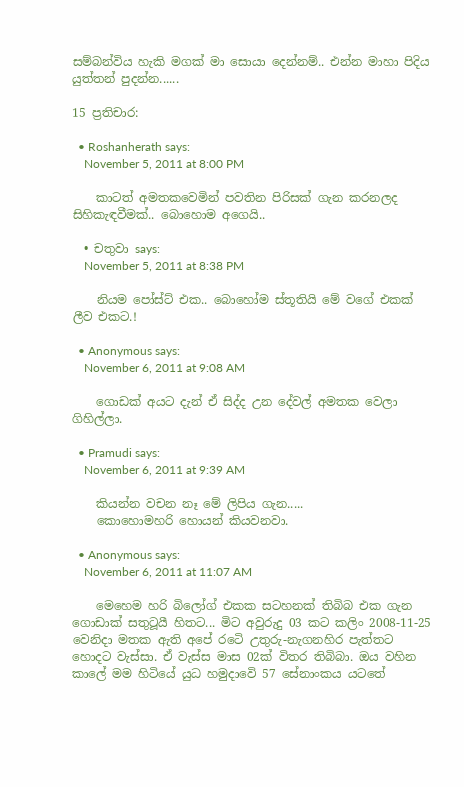සම්බන්විය හැකි මගක් මා සොයා දෙන්නම්.. එන්න මාහා පිදිය යුත්තන් පුදන්න......

15 ප්‍රතිචාර:

  • Roshanherath says:
    November 5, 2011 at 8:00 PM

    කාටත් අමතකවෙමින් පවතින පිරිසක් ගැන කරනලද සිහිකැඳවීමක්.. බොහොම අගෙයි..

  • චතුවා says:
    November 5, 2011 at 8:38 PM

    නියම පෝස්ට් එක.. බොහෝම ස්තූතියි මේ වගේ එකක් ලීව එකට.!

  • Anonymous says:
    November 6, 2011 at 9:08 AM

    ගොඩක් අයට දැන් ඒ සිද්ද උන දේවල් අමතක වෙලා ගිහිල්ලා.

  • Pramudi says:
    November 6, 2011 at 9:39 AM

    කියන්න වචන නෑ මේ ලිපිය ගැන.....
    කොහොමහරි හොයන් කියවනවා.

  • Anonymous says:
    November 6, 2011 at 11:07 AM

    මෙහෙම හරි බිලෝග් එකක සටහනක් තිබිබ එක ගැන ගොඩාක් සතුටූයී හිතට... මිට අවුරුදු 03 කට කලිං 2008-11-25 වෙනිදා මතක ඇති අපේ රටෙි උතුරු-නැගනහිර පැත්තට හොදට වැස්සා. ඒ වැස්ස මාස 02ක් විතර තිබිබා. ඔය වහින කාලේ මම හිටියේ යුධ හමුදාවෙි 57 සේනාංකය යටතේ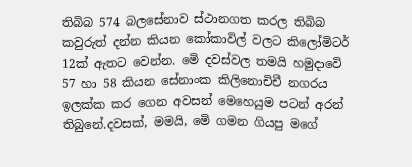තිබිබ 574 බලසේනාව ස්ථානගත කරල තිබිබ කවුරුත් දන්න කියන කෝකාවිල් වලට කිලෝමිටර් 12ක් ඇතට වෙන්න. මෙි දවස්වල තමයි හමුදාවෙි 57 හා 58 කියන සේනාංක කිලිනොචිචී නගරය ඉලක්ක කර ගෙන අවසන් මෙහෙයුම පටන් අරන් තිබුනේ.දවසක්, මමයි, මෙි ගමන ගියපු මගේ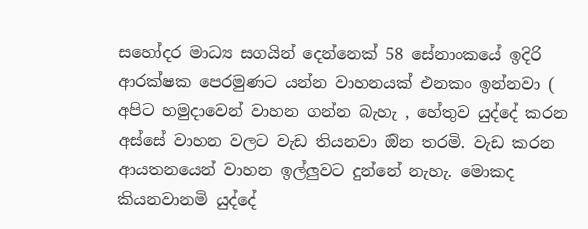සහෝදර මාධ්‍ය සගයින් දෙන්නෙක් 58 සේනාංකයේ ඉදිරි ආරක්ෂක පෙරමුණට යන්න වාහනයක් එනකං ඉන්නවා ( අපිට හමුදාවෙන් වාහන ගන්න බැහැ , හේතුව යුද්දේ කරන අස්සේ වාහන වලට වැඩ තියනවා ඔින තරමි. වැඩ කරන ආයතනයෙන් වාහන ඉල්ලුවට දුන්නේ නැහැ. මොකද කියනවානමි යුද්දේ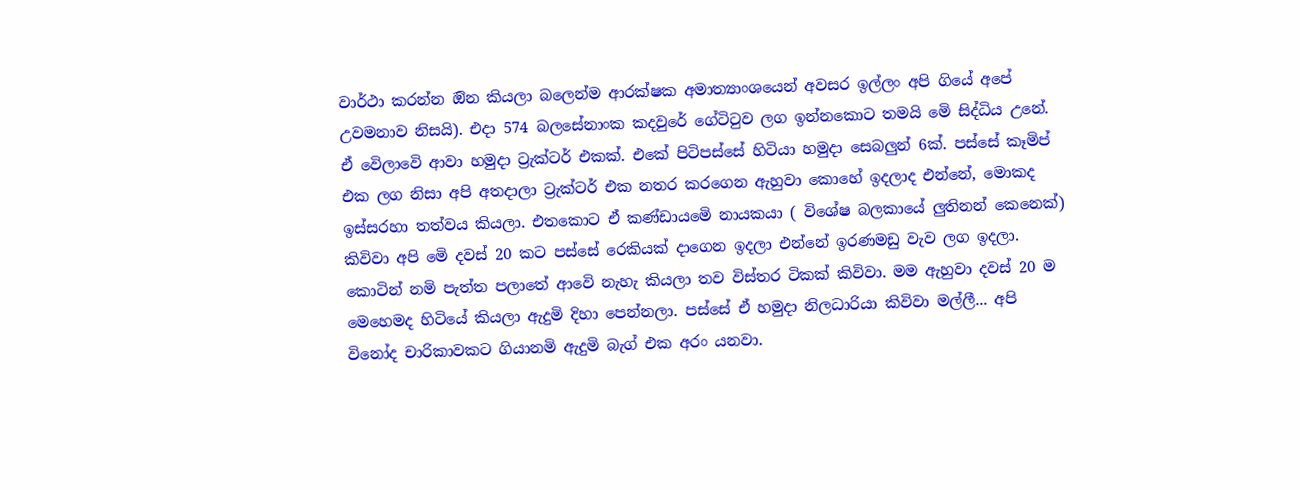වාර්ථා කරන්න ඔින කියලා බලෙන්ම ආරක්ෂක අමාත්‍යාංශයෙන් අවසර ඉල්ලං අපි ගියේ අපේ උවමනාව නිසයි). එදා 574 බලසේනාංක කදවුරේ ගේටිටුව ලග ඉන්නකොට තමයි මෙි සිද්ධිය උනේ. ඒ වෙිලාවෙි ආවා හමුදා ට්‍රැක්ටර් එකක්. එකේ පිටිපස්සේ හිටියා හමුදා සෙබලුන් 6ක්. පස්සේ කෑමිප් එක ලග නිසා අපි අතදාලා ට්‍රැක්ටර් එක නතර කරගෙන ඇහුවා කොහේ ඉදලාද එන්නේ, මොකද ඉස්සරහා තත්වය කියලා. එතකොට ඒ කණ්ඩායමෙි නායකයා ( විශේෂ බලකායේ ලුතිනන් කෙනෙක්) කිවිවා අපි මෙි දවස් 20 කට පස්සේ රෙකියක් දාගෙන ඉදලා එන්නේ ඉරණමඩු වැව ලග ඉදලා. කොටින් නමි පැත්ත පලාතේ ආවෙි නැහැ කියලා තව විස්තර ටිකක් කිවිවා. මම ඇහුවා දවස් 20 ම මෙහෙමද හිටියේ කියලා ඇදුමි දිහා පෙන්නලා. පස්සේ ඒ හමුදා නිලධාරියා කිවිවා මල්ලී... අපි විනෝද චාරිකාවකට ගියානමි ඇදුමි බැග් එක අරං යනවා.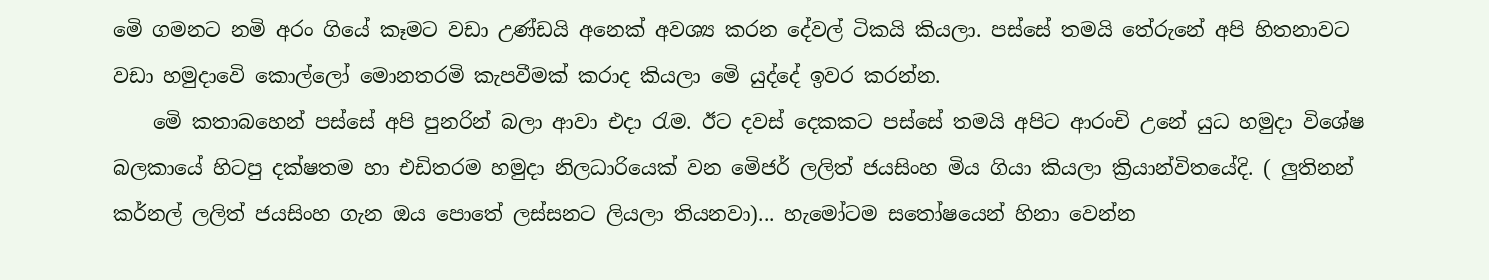මෙි ගමනට නමි අරං ගියේ කෑමට වඩා උණ්ඩයි අනෙක් අවශ්‍ය කරන දේවල් ටිකයි කියලා. පස්සේ තමයි තේරුනේ අපි හිතනාවට වඩා හමුදාවෙි කොල්ලෝ මොනතරමි කැපවීමක් කරාද කියලා මෙි යුද්දේ ඉවර කරන්න.
    මෙි කතාබහෙන් පස්සේ අපි පුනරින් බලා ආවා එදා රැම. ඊට දවස් දෙකකට පස්සේ තමයි අපිට ආරංචි උනේ යුධ හමුදා විශේෂ බලකායේ හිටපු දක්ෂතම හා එඩිතරම හමුදා නිලධාරියෙක් වන මෙිජර් ලලිත් ජයසිංහ මිය ගියා කියලා ක්‍රියාන්විතයේදි. ( ලුතිනන් කර්නල් ලලිත් ජයසිංහ ගැන ඔය පොතේ ලස්සනට ලියලා තියනවා)... හැමෝටම සතෝෂයෙන් හිනා වෙන්න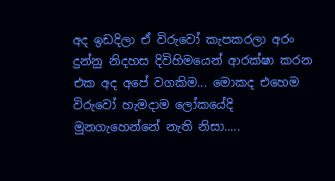අද ඉඩදිලා ඒ විරුවෝ කැපකරලා අරං දුන්නු නිදහස දිවිහිමයෙන් ආරක්ෂා කරන එක අද අපේ වගකිම... මොකද එහෙම විරුවෝ හැමදාම ලෝකයේදි මුනගැහෙන්නේ නැති නිසා.....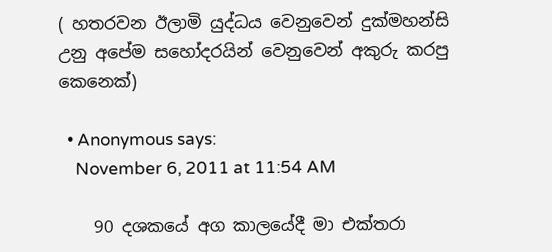( හතරවන ඊලාමි යුද්ධය වෙනුවෙන් දුක්මහන්සි උනු අපේම සහෝදරයින් වෙනුවෙන් අකුරු කරපු කෙනෙක්)

  • Anonymous says:
    November 6, 2011 at 11:54 AM

    90 දශකයේ අග කාලයේදී මා එක්තරා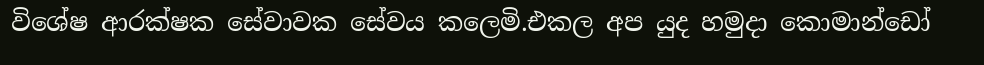විශේෂ ආරක්ෂක සේවාවක සේවය කලෙමි.එකල අප යුද හමුදා කොමාන්ඩෝ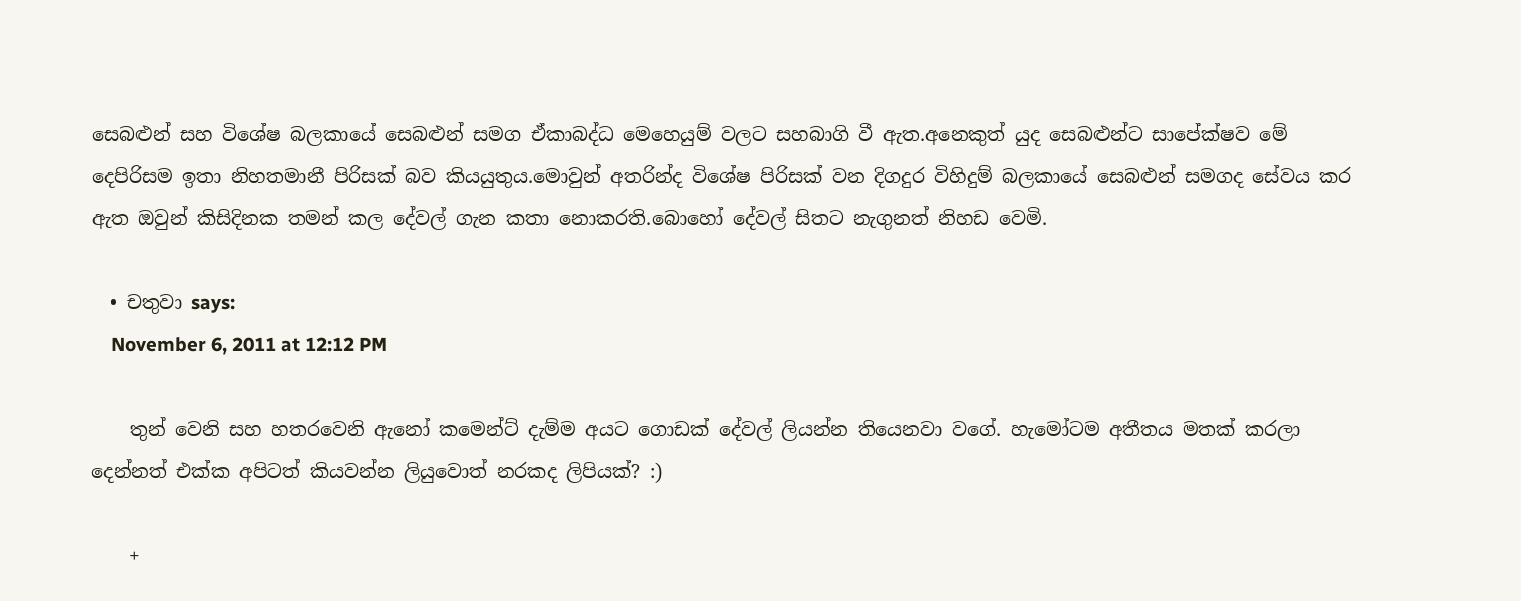සෙබළුන් සහ විශේෂ බලකායේ සෙබළුන් සමග ඒකාබද්ධ මෙහෙයුම් වලට සහබාගි වී ඇත.අනෙකුත් යුද සෙබළුන්ට සාපේක්ෂව මේ දෙපිරිසම ඉතා නිහතමානී පිරිසක් බව කියයුතුය.මොවුන් අතරින්ද විශේෂ පිරිසක් වන දිගදුර විහිදුම් බලකායේ සෙබළුන් සමගද සේවය කර ඇත ඔවුන් කිසිදිනක තමන් කල දේවල් ගැන කතා නොකරති.බොහෝ දේවල් සිතට නැගුනත් නිහඩ වෙමි.

  • චතුවා says:
    November 6, 2011 at 12:12 PM

    තුන් වෙනි සහ හතරවෙනි ඇනෝ ‍කමෙන්ට් දැම්ම අයට ගොඩක් දේවල් ලියන්න තියෙනවා වගේ. හැමෝටම අතීතය මතක් කරලා දෙන්නත් එක්ක අපිටත් කියවන්න ලියුවොත් නරකද ලිපියක්? :)

    +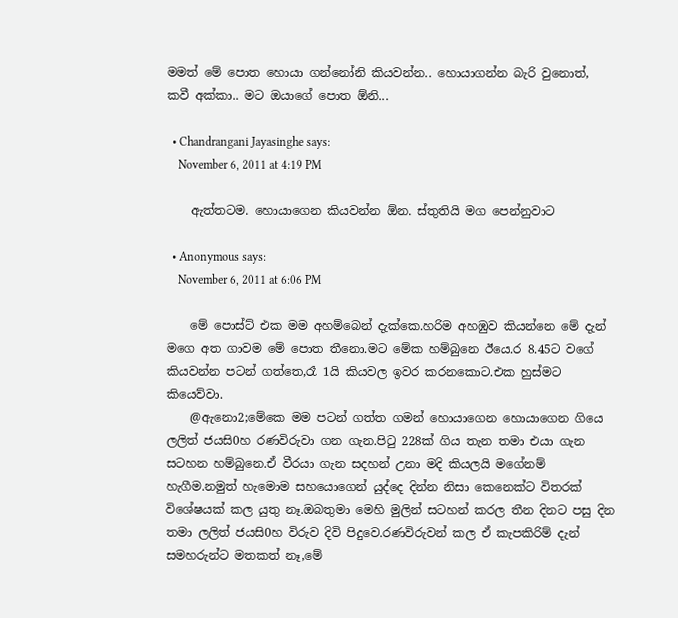මමත් මේ පොත හොයා ගන්නෝනි කියවන්න.. හොයාගන්න බැරි වුනොත්, කවී අක්කා.. මට ඔයාගේ පොත ඕනි...

  • Chandrangani Jayasinghe says:
    November 6, 2011 at 4:19 PM

    ඇත්තටම. හොයාගෙන කියවන්න ඕන. ස්තුතියි මග පෙන්නුවාට

  • Anonymous says:
    November 6, 2011 at 6:06 PM

    මේ පොස්ට් එක මම අහම්බෙන් දැක්කෙ.හරිම අහඹුව කියන්නෙ මේ දැන් මගෙ අත ගාවම මේ පොත තීනො.මට මේක හම්බුනෙ ඊයෙ.ර 8.45ට වගේ කියවන්න පටන් ගත්තෙ,රෑ 1යි කියවල ඉවර කරනකොට.එක හුස්මට කියෙව්වා.
    @ඇනො2;මේකෙ මම පටන් ගත්ත ගමන් හොයාගෙන හොයාගෙන ගියෙ ලලිත් ජයසි0හ රණවිරුවා ගන ගැන.පිටු 228ක් ගිය තැන තමා එයා ගැන සටහන හම්බුනෙ.ඒ වීරයා ගැන සදහන් උනා මදි කියලයි මගේනම් හැගීම.නමුත් හැමොම සහයොගෙන් යුද්දෙ දින්න නිසා කෙනෙක්ට විතරක් විශේෂයක් කල යුතු නෑ.ඔබතුමා මෙහි මුලින් සටහන් කරල තීන දිනට පසු දින තමා ලලිත් ජයසි0හ විරුව දිවි පිදුවෙ.රණවිරුවන් කල ඒ කැපකිරිම් දැන් සමහරුන්ට මතකත් නෑ,මේ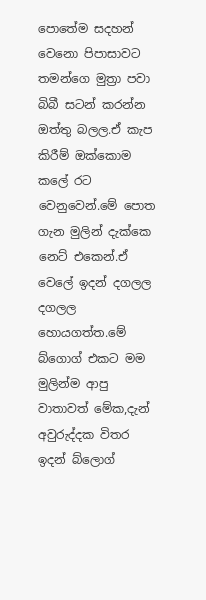පොතේම සදහන් වෙනො පිපාසාවට තමන්ගෙ මුත්‍රා පවා බිබී සටන් කරන්න ඔත්තු බලල.ඒ කැප කිරීම් ඔක්කොම කලේ රට වෙනුවෙන්.මේ පොත ගැන මුලින් දැක්කෙ නෙට් එකෙන්.ඒ වෙලේ ඉදන් දගලල දගලල හොයගත්ත.මේ බ්ගොග් එකට මම මුලින්ම ආපු වාතාවත් මේක,දැන් අවුරුද්දක විතර ඉදන් බ්ලොග්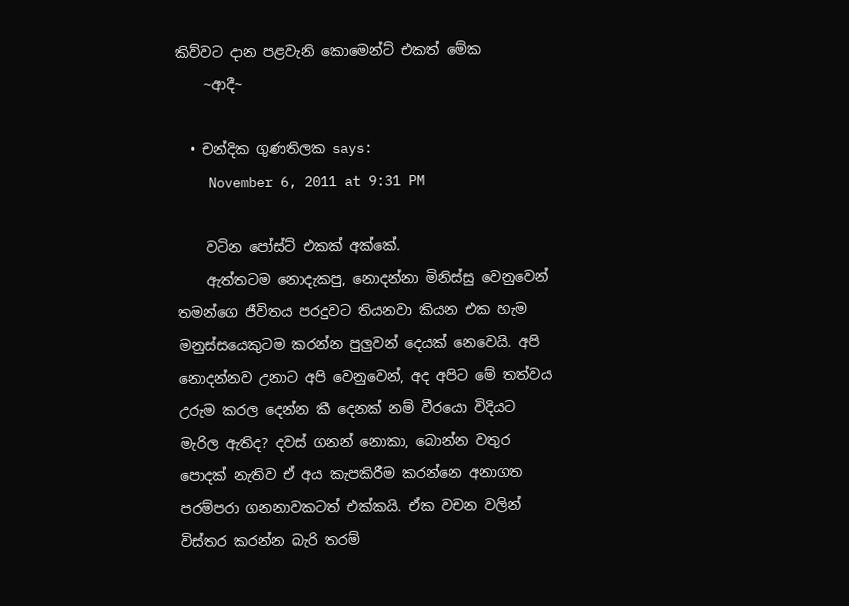කිව්වට දාන පළවැනි කොමෙන්ට් එකත් මේක
    ~ආදී~

  • චන්දික ගුණතිලක says:
    November 6, 2011 at 9:31 PM

    වටින පෝස්ට් එකක් අක්කේ.
    ඇත්තටම නොදැකපු, නොදන්නා මිනිස්සු වෙනුවෙන් තමන්ගෙ ජීවිතය පරදුවට තියනවා කියන එක හැම මනුස්සයෙකුටම කරන්න පුලුවන් දෙයක් නෙවෙයි. අපි නොදන්නව උනාට අපි වෙනුවෙන්, අද අපිට මේ තත්වය උරුම කරල දෙන්න කී දෙනක් නම් වීරයො විදියට මැරිල ඇතිද? දවස් ගනන් නොකා, බොන්න වතුර පොදක් නැතිව ඒ අය කැපකිරීම කරන්නෙ අනාගත පරම්පරා ගනනාවකටත් එක්කයි. ඒක වචන වලින් විස්තර කරන්න බැරි තරම්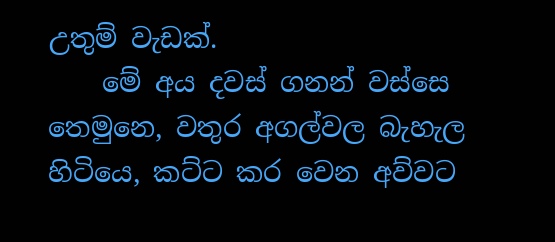උතුම් වැඩක්.
    මේ අය දවස් ගනන් වස්සෙ තෙමුනෙ, වතුර අගල්වල බැහැල හිටියෙ, කට්ට කර වෙන අව්වට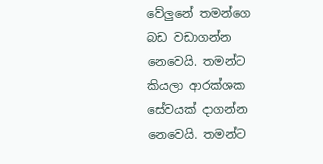වේලුනේ තමන්ගෙ බඩ වඩාගන්න නෙවෙයි. තමන්ට කියලා ආරක්ශක සේවයක් දාගන්න නෙවෙයි. තමන්ට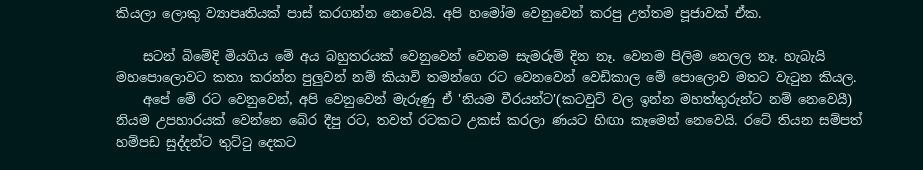කියලා ලොකු ව්‍යාපෘතියක් පාස් කරගන්න නෙවෙයි. අපි හමෝම වෙනුවෙන් කරපු උත්තම පූජාවක් ඒක.

    සටන් බිමේදි මියගිය මේ අය බහුතරයක් වෙනුවෙන් වෙනම සැමරුම් දින නෑ. වෙනම පිලිම නෙලල නෑ. හැබැයි මහපොලොවට කතා කරන්න පුලුවන් නම් කියාවි තමන්ගෙ රට වෙනවෙන් වෙඩිකාල මේ පොලොව මතට වැටුන කියල.
    අපේ මේ රට වෙනුවෙන්, අපි වෙනුවෙන් මැරුණු ඒ 'නියම වීරයන්ට'(කටවුට් වල ඉන්න මහත්තුරුන්ට නම් නෙවෙයී) නියම උපහාරයක් වෙන්නෙ බේර දීපු රට, තවත් රටකට උකස් කරලා ණයට හිඟා කෑමෙන් නෙවෙයි. රටේ තියන සම්පත් හම්පඩ සුද්දන්ට තුට්ටු දෙකට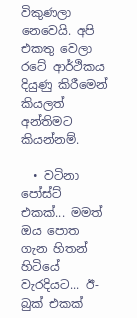විකුණලා නෙවෙයි. අපි එකතු වෙලා රටේ ආර්ථිකය දියුණු කිරීමෙන් කියලත් අන්තිමට කියන්නම්.

  • වටිනා පෝස්ට් එකක්... මමත් ඔය පොත ගැන හිතන් හිටියේ වැරදියට... ඊ-බුක් එකක්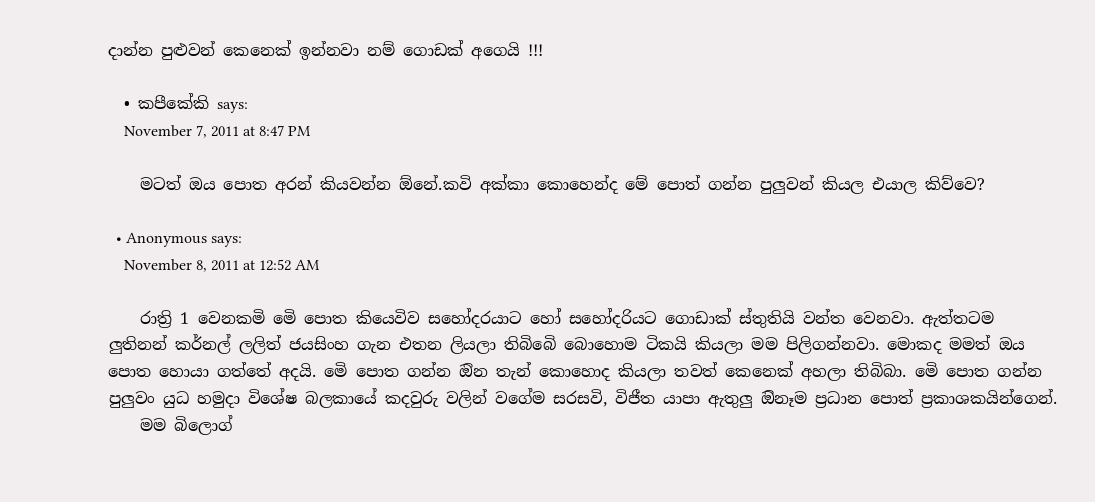දාන්න පුළුවන් කෙනෙක් ඉන්නවා නම් ගොඩක් අගෙයි !!!

  • කපීකේකි says:
    November 7, 2011 at 8:47 PM

    මටත් ඔය පොත අරන් කියවන්න ඕනේ.කවි අක්කා කොහෙන්ද මේ පොත් ගන්න පුලුවන් කියල එයාල කිව්වෙ?

  • Anonymous says:
    November 8, 2011 at 12:52 AM

    රාත්‍රි 1 වෙනකමි මෙි පොත කියෙවිව සහෝදරයාට හෝ සහෝදරියට ගොඩාක් ස්තුතියි වන්ත වෙනවා. ඇත්තටම ලුතිනන් කර්නල් ලලිත් ජයසිංහ ගැන එතන ලියලා තිබිබෙි බොහොම ටිකයි කියලා මම පිලිගන්නවා. මොකද මමත් ඔය පොත හොයා ගත්තේ අදයි. මෙි පොත ගන්න ඔින තැන් කොහොද කියලා තවත් කෙනෙක් අහලා තිබිබා. මෙි පොත ගන්න පුලුවං යුධ හමුදා විශේෂ බලකායේ කදවුරු වලින් වගේම සරසවි, විජීත යාපා ඇතුලු ඔිනෑම ප්‍රධාන පොත් ප්‍රකාශකයින්ගෙන්.
    මම බිලොග්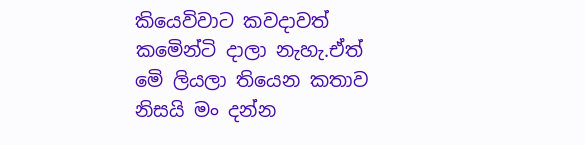කියෙවිවාට කවදාවත් කමෙින්ටි දාලා නැහැ.ඒත් මෙි ලියලා තියෙන කතාව නිසයි මං දන්න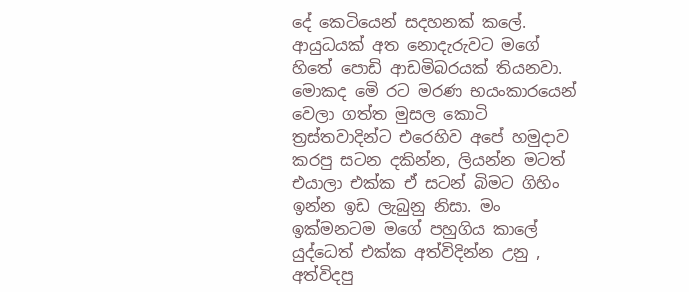දේ කෙටියෙන් සදහනක් කලේ. ආයුධයක් අත නොදැරුවට මගේ හිතේ පොඩි ආඩමිබරයක් තියනවා. මොකද මෙි රට මරණ භයංකාරයෙන් වෙලා ගත්ත මුසල කොටි ත්‍රස්තවාදින්ට එරෙහිව අපේ හමුදාව කරපු සටන දකින්න, ලියන්න මටත් එයාලා එක්ක ඒ සටන් බිමට ගිහිං ඉන්න ඉඩ ලැබුනු නිසා. මං ඉක්මනටම මගේ පහුගිය කාලේ යුද්ධෙත් එක්ක අත්විදින්න උනු , අත්විදපු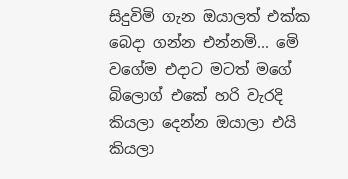සිදුවිමි ගැන ඔයාලත් එක්ක බෙදා ගන්න එන්නමි... මෙි වගේම එදාට මටත් මගේ බිලොග් එකේ හරි වැරදි කියලා දෙන්න ඔයාලා එයි කියලා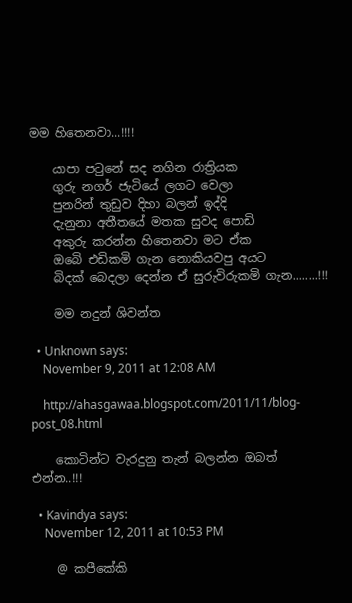මම හිතෙනවා...!!!!

    යාපා පටුනේ සද නගින රාත්‍රියක
    ගුරු නගර් ජැටියේ ලගට වෙලා
    පුනරින් තුඩුව දිහා බලන් ඉද්දි
    දැනුනා අතීතයේ මතක සුවද පොඩි
    අකුරු කරන්න හිතෙනවා මට ඒක
    ඔබෙි එඩිකමි ගැන නොකියවපු අයට
    බිදක් බෙදලා දෙන්න ඒ සුරුවිරුකමි ගැන........!!!

    මම නදුන් ශිවන්ත

  • Unknown says:
    November 9, 2011 at 12:08 AM

    http://ahasgawaa.blogspot.com/2011/11/blog-post_08.html

    කොටින්ට වැරදුනු තැන් බලන්න ඔබත් එන්න..!!!

  • Kavindya says:
    November 12, 2011 at 10:53 PM

    @ කපීකේකි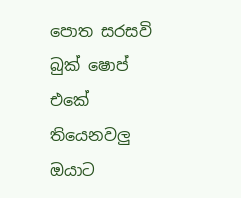පොත සරසවි බුක් ෂොප් එකේ තියෙනවලු ඔයාට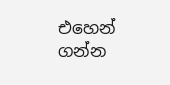එහෙන් ගන්න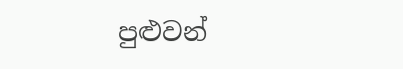පුළුවන්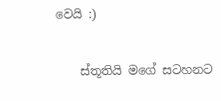වෙයි :)

    ස්තූතියි මගේ සටහනට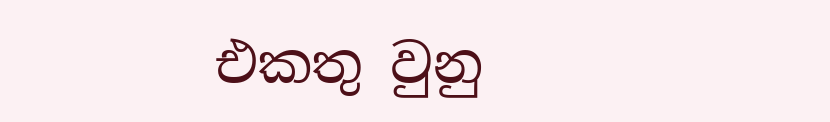එකතු වුනු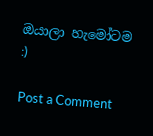ඔයාලා හැමෝටම :)

Post a Comment